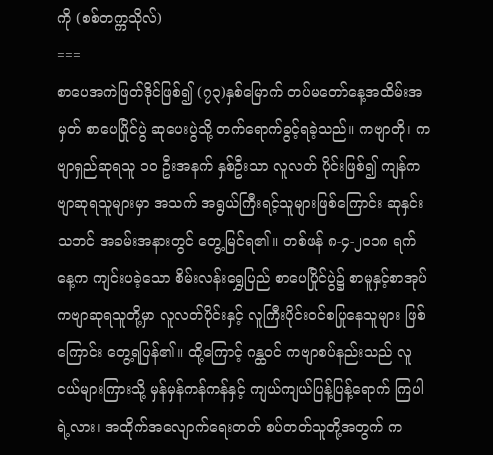ကို (စစ်တက္ကသိုလ်)
===
စာပေအကဲဖြတ်ဒိုင်ဖြစ်၍ (၇၃)နှစ်မြောက် တပ်မတော်နေ့အထိမ်းအမှတ် စာပေပြိုင်ပွဲ ဆုပေးပွဲသို့ တက်ရောက်ခွင့်ရခဲ့သည်။ ကဗျာတို၊ ကဗျာရှည်ဆုရသူ ၁၀ ဦးအနက် နှစ်ဦးသာ လူလတ် ပိုင်းဖြစ်၍ ကျန်ကဗျာဆုရသူများမှာ အသက် အရွယ်ကြီးရင့်သူများဖြစ်ကြောင်း ဆုနှင်းသဘင် အခမ်းအနားတွင် တွေ့မြင်ရ၏။ တစ်ဖန် ၈-၄-၂၀၁၈ ရက်နေ့က ကျင်းပခဲ့သော စိမ်းလန်းရွှေပြည် စာပေပြိုင်ပွဲ၌ စာမူနှင့်စာအုပ် ကဗျာဆုရသူတို့မှာ လူလတ်ပိုင်းနှင့် လူကြီးပိုင်းဝင်စပြုနေသူများ ဖြစ်ကြောင်း တွေ့ရပြန်၏။ ထို့ကြောင့် ဂန္ထဝင် ကဗျာစပ်နည်းသည် လူငယ်များကြားသို့ မှန်မှန်ကန်ကန်နှင့် ကျယ်ကျယ်ပြန့်ပြန့်ရောက် ကြပါရဲ့လား၊ အထိုက်အလျောက်ရေးတတ် စပ်တတ်သူတို့အတွက် က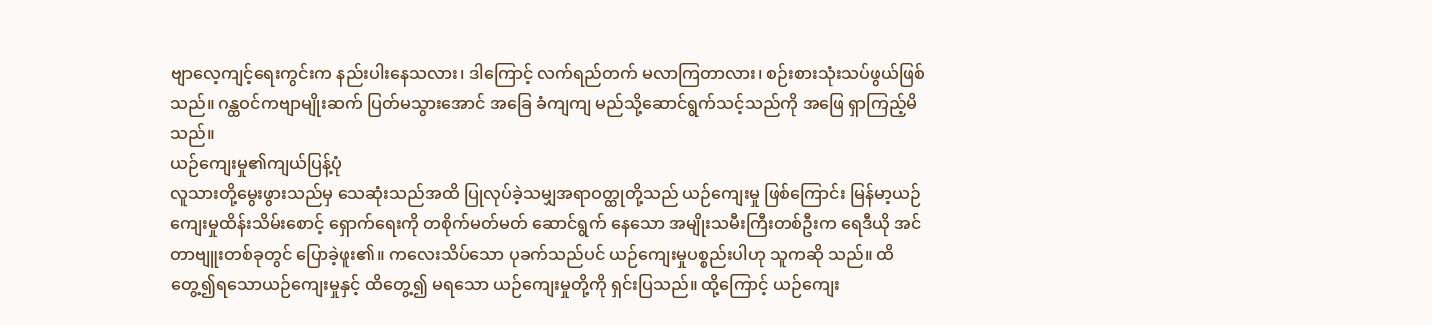ဗျာလေ့ကျင့်ရေးကွင်းက နည်းပါးနေသလား၊ ဒါကြောင့် လက်ရည်တက် မလာကြတာလား၊ စဉ်းစားသုံးသပ်ဖွယ်ဖြစ်သည်။ ဂန္ထဝင်ကဗျာမျိုးဆက် ပြတ်မသွားအောင် အခြေ ခံကျကျ မည်သို့ဆောင်ရွက်သင့်သည်ကို အဖြေ ရှာကြည့်မိသည်။
ယဉ်ကျေးမှု၏ကျယ်ပြန့်ပုံ
လူသားတို့မွေးဖွားသည်မှ သေဆုံးသည်အထိ ပြုလုပ်ခဲ့သမျှအရာဝတ္ထုတို့သည် ယဉ်ကျေးမှု ဖြစ်ကြောင်း မြန်မာ့ယဉ်ကျေးမှုထိန်းသိမ်းစောင့် ရှောက်ရေးကို တစိုက်မတ်မတ် ဆောင်ရွက် နေသော အမျိုးသမီးကြီးတစ်ဦးက ရေဒီယို အင်တာဗျူးတစ်ခုတွင် ပြောခဲ့ဖူး၏။ ကလေးသိပ်သော ပုခက်သည်ပင် ယဉ်ကျေးမှုပစ္စည်းပါဟု သူကဆို သည်။ ထိတွေ့၍ရသောယဉ်ကျေးမှုနှင့် ထိတွေ့၍ မရသော ယဉ်ကျေးမှုတို့ကို ရှင်းပြသည်။ ထို့ကြောင့် ယဉ်ကျေး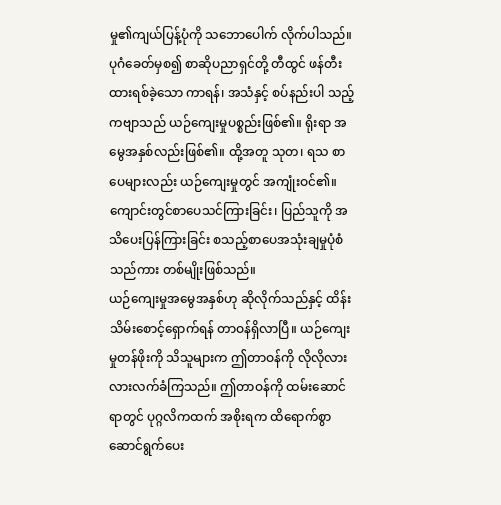မှု၏ကျယ်ပြန့်ပုံကို သဘောပေါက် လိုက်ပါသည်။
ပုဂံခေတ်မှစ၍ စာဆိုပညာရှင်တို့ တီထွင် ဖန်တီးထားရစ်ခဲ့သော ကာရန်၊ အသံနှင့် စပ်နည်းပါ သည့်ကဗျာသည် ယဉ်ကျေးမှုပစ္စည်းဖြစ်၏။ ရိုးရာ အမွေအနှစ်လည်းဖြစ်၏။ ထို့အတူ သုတ၊ ရသ စာပေများလည်း ယဉ်ကျေးမှုတွင် အကျုံးဝင်၏။ ကျောင်းတွင်စာပေသင်ကြားခြင်း၊ ပြည်သူကို အသိပေးပြန်ကြားခြင်း စသည့်စာပေအသုံးချမှုပုံစံ သည်ကား တစ်မျိုးဖြစ်သည်။
ယဉ်ကျေးမှုအမွေအနှစ်ဟု ဆိုလိုက်သည်နှင့် ထိန်းသိမ်းစောင့်ရှောက်ရန် တာဝန်ရှိလာပြီ။ ယဉ်ကျေးမှုတန်ဖိုးကို သိသူများက ဤတာဝန်ကို လိုလိုလားလားလက်ခံကြသည်။ ဤတာဝန်ကို ထမ်းဆောင်ရာတွင် ပုဂ္ဂလိကထက် အစိုးရက ထိရောက်စွာ ဆောင်ရွက်ပေး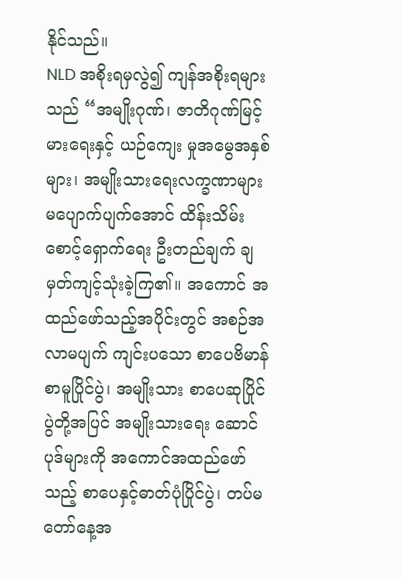နိုင်သည်။
NLD အစိုးရမှလွဲ၍ ကျန်အစိုးရများသည် “အမျိုးဂုဏ်၊ ဇာတိဂုဏ်မြင့်မားရေးနှင့် ယဉ်ကျေး မှုအမွေအနှစ်များ၊ အမျိုးသားရေးလက္ခဏာများ မပျောက်ပျက်အောင် ထိန်းသိမ်းစောင့်ရှောက်ရေး ဦးတည်ချက် ချမှတ်ကျင့်သုံးခဲ့ကြ၏။ အကောင် အထည်ဖော်သည့်အပိုင်းတွင် အစဉ်အလာမပျက် ကျင်းပသော စာပေဗိမာန်စာမူပြိုင်ပွဲ၊ အမျိုးသား စာပေဆုပြိုင်ပွဲတို့အပြင် အမျိုးသားရေး ဆောင်ပုဒ်များကို အကောင်အထည်ဖော်သည့် စာပေနှင့်ဓာတ်ပုံပြိုင်ပွဲ၊ တပ်မတော်နေ့အ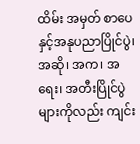ထိမ်း အမှတ် စာပေနှင့်အနုပညာပြိုင်ပွဲ၊ အဆို၊ အက၊ အရေး၊ အတီးပြိုင်ပွဲများကိုလည်း ကျင်း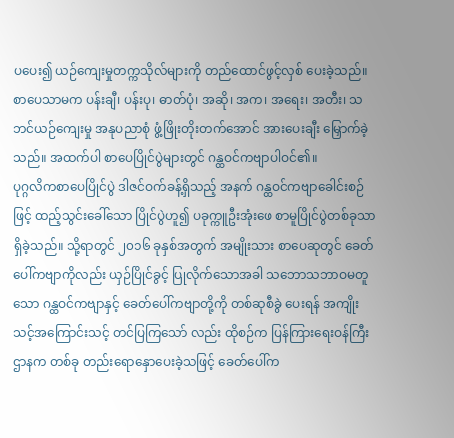ပပေး၍ ယဉ်ကျေးမှုတက္ကသိုလ်များကို တည်ထောင်ဖွင့်လှစ် ပေးခဲ့သည်။ စာပေသာမက ပန်းချီ၊ ပန်းပု၊ ဓာတ်ပုံ၊ အဆို၊ အက၊ အရေး၊ အတီး၊ သဘင်ယဉ်ကျေးမှု အနုပညာစုံ ဖွံ့ဖြိုးတိုးတက်အောင် အားပေးချီး မြှောက်ခဲ့သည်။ အထက်ပါ စာပေပြိုင်ပွဲများတွင် ဂန္ထဝင်ကဗျာပါဝင်၏။
ပုဂ္ဂလိကစာပေပြိုင်ပွဲ ဒါဇင်ဝက်ခန့်ရှိသည့် အနက် ဂန္ထဝင်ကဗျာခေါင်းစဉ်ဖြင့် ထည့်သွင်းခေါ်သော ပြိုင်ပွဲဟူ၍ ပခုက္ကူဦးအုံးဖေ စာမူပြိုင်ပွဲတစ်ခုသာ ရှိခဲ့သည်။ သို့ရာတွင် ၂၀၁၆ ခုနှစ်အတွက် အမျိုးသား စာပေဆုတွင် ခေတ်ပေါ်ကဗျာကိုလည်း ယှဉ်ပြိုင်ခွင့် ပြုလိုက်သောအခါ သဘောသဘာဝမတူသော ဂန္ထဝင်ကဗျာနှင့် ခေတ်ပေါ်ကဗျာတို့ကို တစ်ဆုစီခွဲ ပေးရန် အကျိုးသင့်အကြောင်းသင့် တင်ပြကြသော် လည်း ထိုစဉ်က ပြန်ကြားရေးဝန်ကြီးဌာနက တစ်ခု တည်းရောနှောပေးခဲ့သဖြင့် ခေတ်ပေါ်က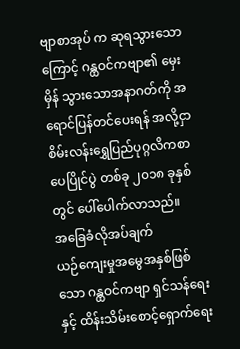ဗျာစာအုပ် က ဆုရသွားသောကြောင့် ဂန္ထဝင်ကဗျာ၏ မှေးမှိန် သွားသောအနာဂတ်ကို အရောင်ပြန်တင်ပေးရန် အလို့ငှာ စိမ်းလန်းရွှေပြည်ပုဂ္ဂလိကစာပေပြိုင်ပွဲ တစ်ခု ၂၀၁၈ ခုနှစ်တွင် ပေါ်ပေါက်လာသည်။
အခြေခံလိုအပ်ချက်
ယဉ်ကျေးမှုအမွေအနှစ်ဖြစ်သော ဂန္ထဝင်ကဗျာ ရှင်သန်ရေးနှင့် ထိန်းသိမ်းစောင့်ရှောက်ရေး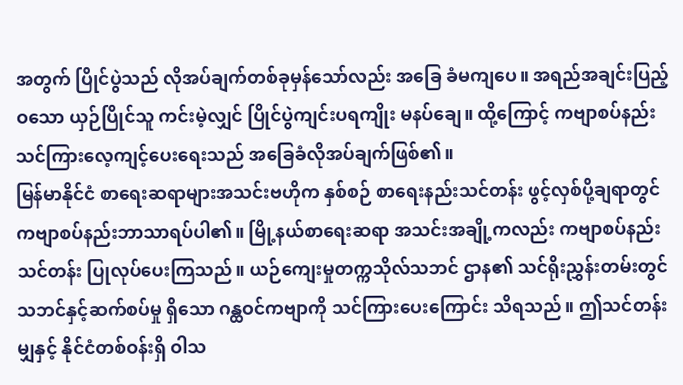အတွက် ပြိုင်ပွဲသည် လိုအပ်ချက်တစ်ခုမှန်သော်လည်း အခြေ ခံမကျပေ။ အရည်အချင်းပြည့်ဝသော ယှဉ်ပြိုင်သူ ကင်းမဲ့လျှင် ပြိုင်ပွဲကျင်းပရကျိုး မနပ်ချေ။ ထို့ကြောင့် ကဗျာစပ်နည်း သင်ကြားလေ့ကျင့်ပေးရေးသည် အခြေခံလိုအပ်ချက်ဖြစ်၏။
မြန်မာနိုင်ငံ စာရေးဆရာများအသင်းဗဟိုက နှစ်စဉ် စာရေးနည်းသင်တန်း ဖွင့်လှစ်ပို့ချရာတွင် ကဗျာစပ်နည်းဘာသာရပ်ပါ၏။ မြို့နယ်စာရေးဆရာ အသင်းအချို့ကလည်း ကဗျာစပ်နည်းသင်တန်း ပြုလုပ်ပေးကြသည်။ ယဉ်ကျေးမှုတက္ကသိုလ်သဘင် ဌာန၏ သင်ရိုးညွှန်းတမ်းတွင် သဘင်နှင့်ဆက်စပ်မှု ရှိသော ဂန္ထဝင်ကဗျာကို သင်ကြားပေးကြောင်း သိရသည်။ ဤသင်တန်းမျှနှင့် နိုင်ငံတစ်ဝန်းရှိ ဝါသ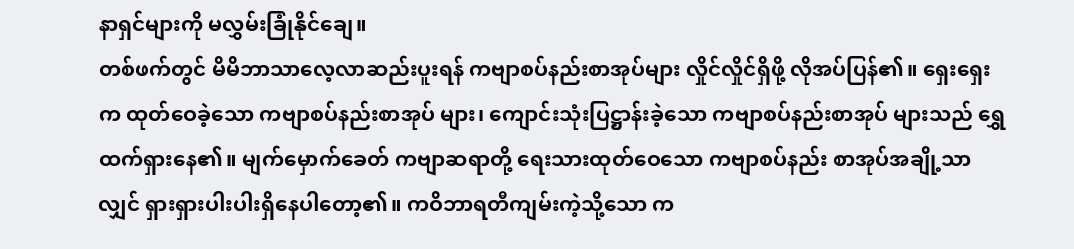နာရှင်များကို မလွှမ်းခြုံနိုင်ချေ။
တစ်ဖက်တွင် မိမိဘာသာလေ့လာဆည်းပူးရန် ကဗျာစပ်နည်းစာအုပ်များ လှိုင်လှိုင်ရှိဖို့ လိုအပ်ပြန်၏။ ရှေးရှေးက ထုတ်ဝေခဲ့သော ကဗျာစပ်နည်းစာအုပ် များ၊ ကျောင်းသုံးပြဋ္ဌာန်းခဲ့သော ကဗျာစပ်နည်းစာအုပ် များသည် ရွှေထက်ရှားနေ၏။ မျက်မှောက်ခေတ် ကဗျာဆရာတို့ ရေးသားထုတ်ဝေသော ကဗျာစပ်နည်း စာအုပ်အချို့သာလျှင် ရှားရှားပါးပါးရှိနေပါတော့၏။ ကဝိဘာရတီကျမ်းကဲ့သို့သော က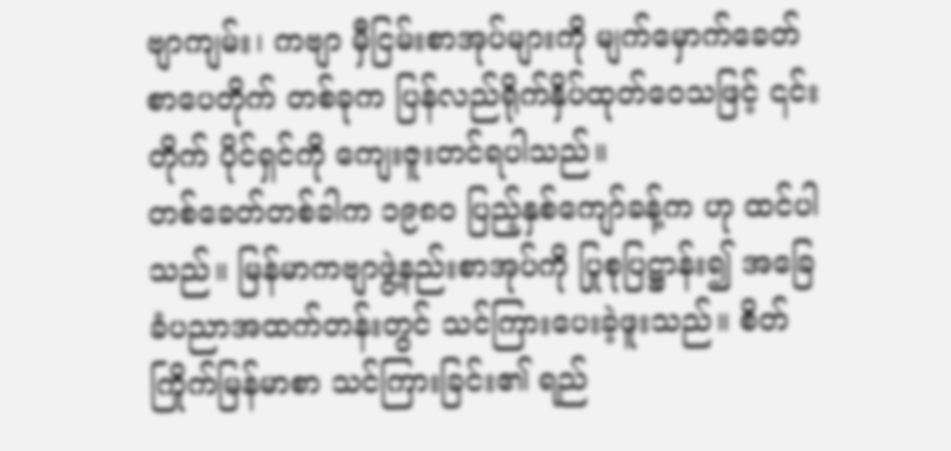ဗျာကျမ်း၊ ကဗျာ မှီငြမ်းစာအုပ်များကို မျက်မှောက်ခေတ် စာပေတိုက် တစ်ခုက ပြန်လည်ရိုက်နှိပ်ထုတ်ဝေသဖြင့် ၎င်းတိုက် ပိုင်ရှင်ကို ကျေးဇူးတင်ရပါသည်။
တစ်ခေတ်တစ်ခါက ၁၉၈၀ ပြည့်နှစ်ကျော်ခန့်က ဟု ထင်ပါသည်။ မြန်မာကဗျာဖွဲ့နည်းစာအုပ်ကို ပြုစုပြဋ္ဌာန်း၍ အခြေခံပညာအထက်တန်းတွင် သင်ကြားပေးခဲ့ဖူးသည်။ စိတ်ကြိုက်မြန်မာစာ သင်ကြားခြင်း၏ ရည်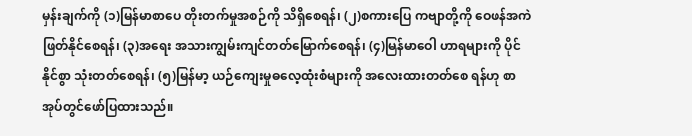မှန်းချက်ကို (၁)မြန်မာစာပေ တိုးတက်မှုအစဉ်ကို သိရှိစေရန်၊ (၂)စကားပြေ ကဗျာတို့ကို ဝေဖန်အကဲဖြတ်နိုင်စေရန်၊ (၃)အရေး အသားကျွမ်းကျင်တတ်မြောက်စေရန်၊ (၄)မြန်မာဝေါ ဟာရများကို ပိုင်နိုင်စွာ သုံးတတ်စေရန်၊ (၅)မြန်မာ့ ယဉ်ကျေးမှုဓလေ့ထုံးစံများကို အလေးထားတတ်စေ ရန်ဟု စာအုပ်တွင်ဖော်ပြထားသည်။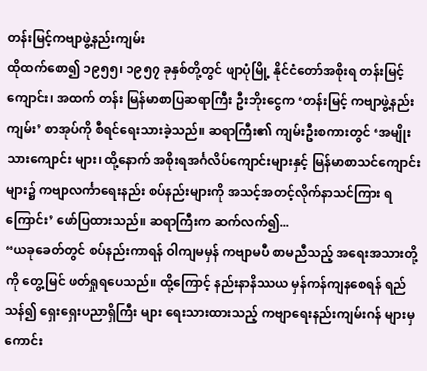တန်းမြင့်ကဗျာဖွဲ့နည်းကျမ်း
ထိုထက်စော၍ ၁၉၅၅၊ ၁၉၅၇ ခုနှစ်တို့တွင် ဖျာပုံမြို့ နိုင်ငံတော်အစိုးရ တန်းမြင့်ကျောင်း၊ အထက် တန်း မြန်မာစာပြဆရာကြီး ဦးဘိုးငွေက ‘တန်းမြင့် ကဗျာဖွဲ့နည်းကျမ်း’ စာအုပ်ကို စီရင်ရေးသားခဲ့သည်။ ဆရာကြီး၏ ကျမ်းဦးစကားတွင် ‘အမျိုးသားကျောင်း များ၊ ထို့နောက် အစိုးရအင်္ဂလိပ်ကျောင်းများနှင့် မြန်မာစာသင်ကျောင်းများ၌ ကဗျာလင်္ကာရေးနည်း စပ်နည်းများကို အသင့်အတင့်လိုက်နာသင်ကြား ရကြောင်း’ ဖော်ပြထားသည်။ ဆရာကြီးက ဆက်လက်၍...
“ယခုခေတ်တွင် စပ်နည်းကာရန် ဝါကျမမှန် ကဗျာမပီ စာမညီသည့် အရေးအသားတို့ကို တွေ့မြင် ဖတ်ရှုရပေသည်။ ထို့ကြောင့် နည်းနာနိဿယ မှန်ကန်ကျနစေရန် ရည်သန်၍ ရှေးရှေးပညာရှိကြီး များ ရေးသားထားသည့် ကဗျာရေးနည်းကျမ်းဂန် များမှ ကောင်း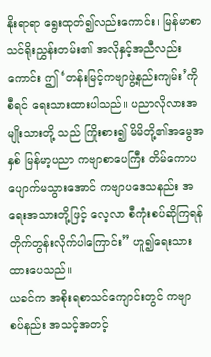နိုးရာရာ ရွေးထုတ်၍လည်းကောင်း၊ မြန်မာစာသင်ရိုးညွှန်းတမ်း၏ အလိုနှင့်အညီလည်း ကောင်း ဤ‘တန်းမြင့်ကဗျာဖွဲ့နည်းကျမ်း’ကို စီရင် ရေးသားထားပါသည်။ ပညာလိုလားအမျိုးသားတို့ သည် ကြိုးစား၍ မိမိတို့၏အမွေအနှစ် မြန်မာ့ပညာ ကဗျာစာပေကြီး တိမ်ကောပပျောက်မသွားအောင် ကဗျာပဒေသနည်း အရေးအသားတို့ဖြင့် လေ့လာ စီကုံးစပ်ဆိုကြရန် တိုက်တွန်းလိုက်ပါကြောင်း” ဟူ၍ရေးသားထားပေသည်။
ယခင်က အစိုးရစာသင်ကျောင်းတွင် ကဗျာ စပ်နည်း အသင့်အတင့်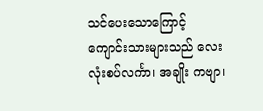သင်ပေးသောကြောင့် ကျောင်းသားများသည် လေးလုံးစပ်လင်္ကာ၊ အချိုး ကဗျာ၊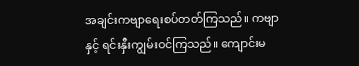အချင်းကဗျာရေးစပ်တတ်ကြသည်။ ကဗျာနှင့် ရင်းနှီးကျွမ်းဝင်ကြသည်။ ကျောင်းမ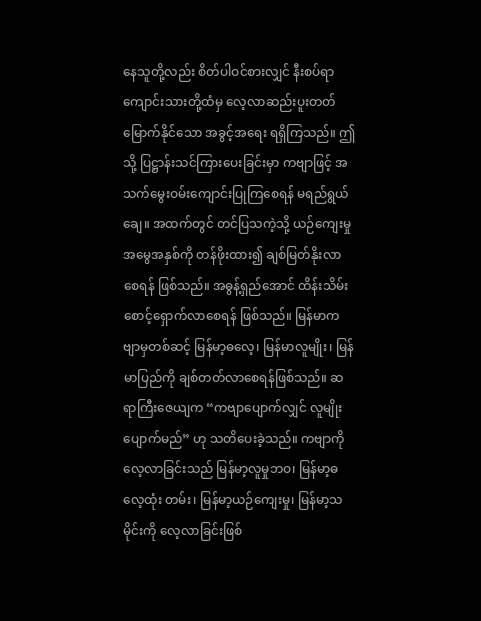နေသူတို့လည်း စိတ်ပါဝင်စားလျှင် နီးစပ်ရာကျောင်းသားတို့ထံမှ လေ့လာဆည်းပူးတတ်မြောက်နိုင်သော အခွင့်အရေး ရရှိကြသည်။ ဤသို့ ပြဋ္ဌာန်းသင်ကြားပေးခြင်းမှာ ကဗျာဖြင့် အသက်မွေးဝမ်းကျောင်းပြုကြစေရန် မရည်ရွယ်ချေ။ အထက်တွင် တင်ပြသကဲ့သို့ ယဉ်ကျေးမှုအမွေအနှစ်ကို တန်ဖိုးထား၍ ချစ်မြတ်နိုးလာစေရန် ဖြစ်သည်။ အဓွန့်ရှည်အောင် ထိန်းသိမ်းစောင့်ရှောက်လာစေရန် ဖြစ်သည်။ မြန်မာကဗျာမှတစ်ဆင့် မြန်မာ့ဓလေ့၊ မြန်မာလူမျိုး၊ မြန်မာပြည်ကို ချစ်တတ်လာစေရန်ဖြစ်သည်။ ဆရာကြီးဇေယျက “ကဗျာပျောက်လျှင် လူမျိုး ပျောက်မည်” ဟု သတိပေးခဲ့သည်။ ကဗျာကို လေ့လာခြင်းသည် မြန်မာ့လူမှုဘဝ၊ မြန်မာ့ဓလေ့ထုံး တမ်း၊ မြန်မာ့ယဉ်ကျေးမှု၊ မြန်မာ့သမိုင်းကို လေ့လာခြင်းဖြစ်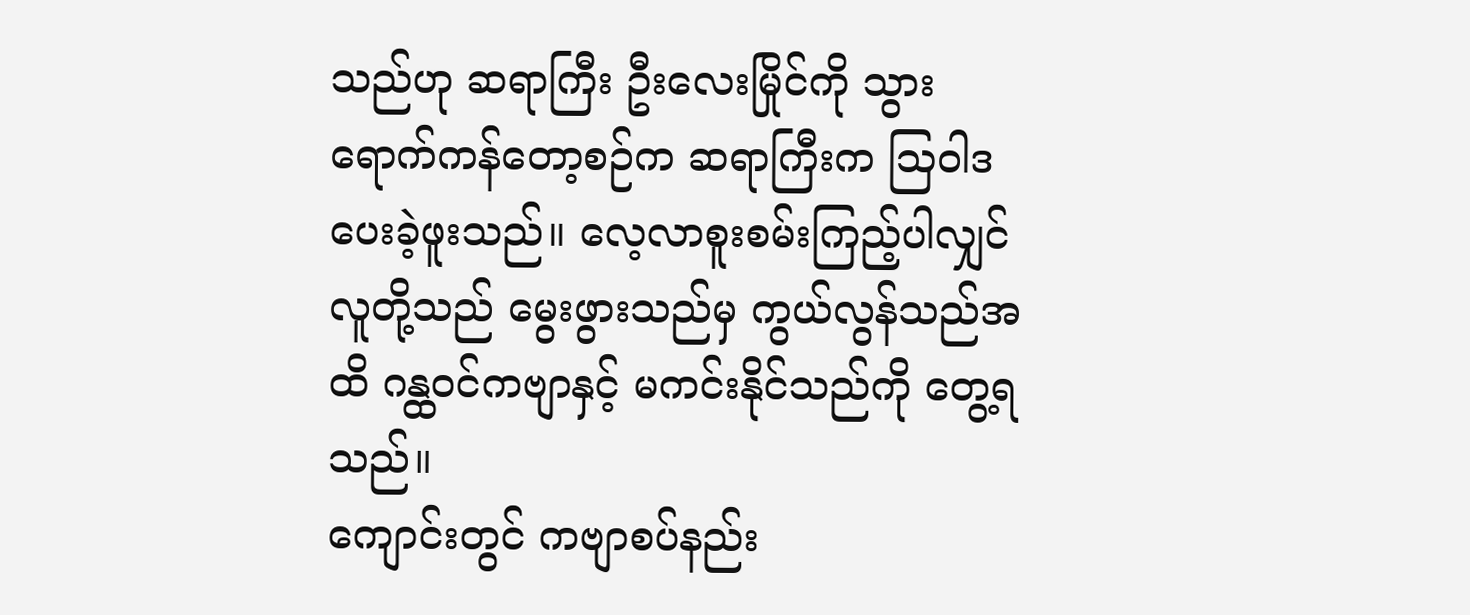သည်ဟု ဆရာကြီး ဦးလေးမြိုင်ကို သွားရောက်ကန်တော့စဉ်က ဆရာကြီးက ဩဝါဒပေးခဲ့ဖူးသည်။ လေ့လာစူးစမ်းကြည့်ပါလျှင် လူတို့သည် မွေးဖွားသည်မှ ကွယ်လွန်သည်အထိ ဂန္ထဝင်ကဗျာနှင့် မကင်းနိုင်သည်ကို တွေ့ရ သည်။
ကျောင်းတွင် ကဗျာစပ်နည်း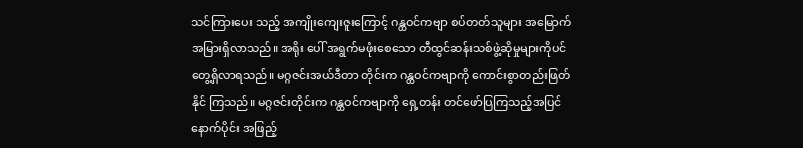သင်ကြားပေး သည့် အကျိုးကျေးဇူးကြောင့် ဂန္ထဝင်ကဗျာ စပ်တတ်သူများ အမြောက်အမြားရှိလာသည်။ အရိုး ပေါ် အရွက်မဖုံးစေသော တီထွင်ဆန်းသစ်ဖွဲ့ဆိုမှုများကိုပင် တွေ့ရှိလာရသည်။ မဂ္ဂဇင်းအယ်ဒီတာ တိုင်းက ဂန္ထဝင်ကဗျာကို ကောင်းစွာတည်းဖြတ်နိုင် ကြသည်။ မဂ္ဂဇင်းတိုင်းက ဂန္ထဝင်ကဗျာကို ရှေ့တန်း တင်ဖော်ပြကြသည့်အပြင် နောက်ပိုင်း အဖြည့်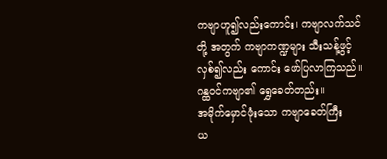ကဗျာဟူ၍လည်းကောင်း၊ ကဗျာလက်သင်တို့ အတွက် ကဗျာကဏ္ဍများ သီးသန့်ဖွင့်လှစ်၍လည်း ကောင်း ဖော်ပြလာကြသည်။ ဂန္ထဝင်ကဗျာ၏ ရွှေခေတ်တည်း။
အမိုက်မှောင်ဖုံးသော ကဗျာခေတ်ကြီး
ယ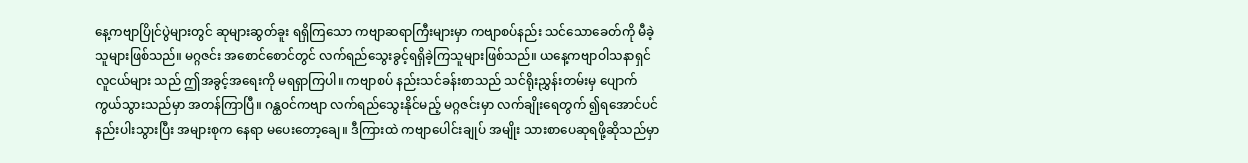နေ့ကဗျာပြိုင်ပွဲများတွင် ဆုများဆွတ်ခူး ရရှိကြသော ကဗျာဆရာကြီးများမှာ ကဗျာစပ်နည်း သင်သောခေတ်ကို မီခဲ့သူများဖြစ်သည်။ မဂ္ဂဇင်း အစောင်စောင်တွင် လက်ရည်သွေးခွင့်ရရှိခဲ့ကြသူများဖြစ်သည်။ ယနေ့ကဗျာဝါသနာရှင် လူငယ်များ သည် ဤအခွင့်အရေးကို မရရှာကြပါ။ ကဗျာစပ် နည်းသင်ခန်းစာသည် သင်ရိုးညွှန်းတမ်းမှ ပျောက် ကွယ်သွားသည်မှာ အတန်ကြာပြီ။ ဂန္ထဝင်ကဗျာ လက်ရည်သွေးနိုင်မည့် မဂ္ဂဇင်းမှာ လက်ချိုးရေတွက် ၍ရအောင်ပင် နည်းပါးသွားပြီး အများစုက နေရာ မပေးတော့ချေ။ ဒီကြားထဲ ကဗျာပေါင်းချုပ် အမျိုး သားစာပေဆုရဖို့ဆိုသည်မှာ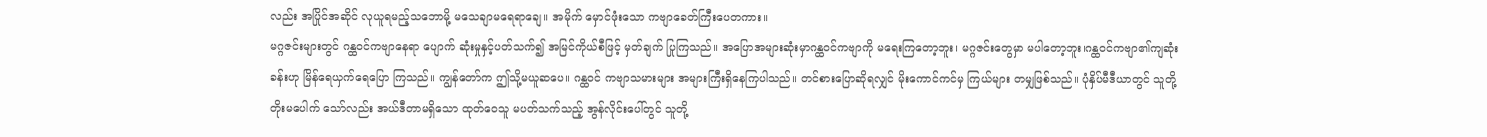လည်း အပြိုင်အဆိုင် လုယူရမည့်သဘောမို့ မသေချာမရေရာချေ။ အမိုက် မှောင်ဖုံးသော ကဗျာခေတ်ကြီးပေတကား။
မဂ္ဂဇင်းများတွင် ဂန္ထဝင်ကဗျာနေရာ ပျောက် ဆုံးမှုနှင့်ပတ်သက်၍ အမြင်ကိုယ်စီဖြင့် မှတ်ချက် ပြုကြသည်။ အပြောအများဆုံးမှာဂန္ထဝင်ကဗျာကို မရေးကြတော့ဘူး၊ မဂ္ဂဇင်းတွေမှာ မပါတော့ဘူး၊ဂန္ထဝင်ကဗျာ၏ကျဆုံးခန်းဟု မြိန်ရေယှက်ရေပြော ကြသည်။ ကျွန်တော်က ဤသို့မယူဆပေ။ ဂန္ထဝင် ကဗျာသမားများ အများကြီးရှိနေကြပါသည်။ တင်စားပြောဆိုရလျှင် မိုးကောင်ကင်မှ ကြယ်များ တမျှဖြစ်သည်။ ပုံနှိပ်မီဒီယာတွင် သူတို့တိုးမပေါက် သော်လည်း အယ်ဒီတာမရှိသော ထုတ်ဝေသူ မပတ်သက်သည့် အွန်လိုင်းပေါ်တွင် သူတို့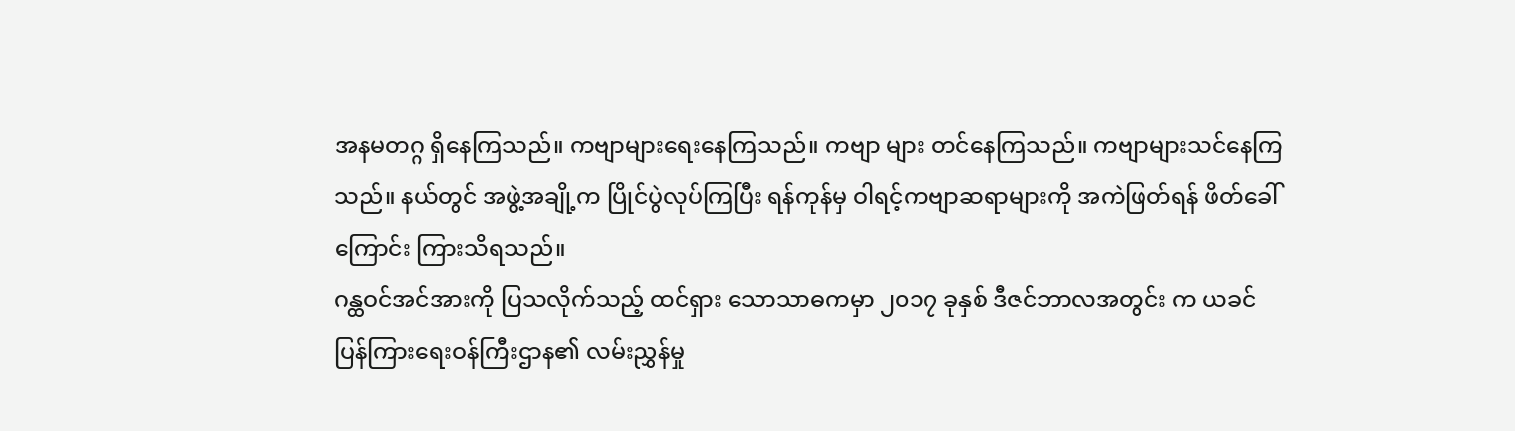အနမတဂ္ဂ ရှိနေကြသည်။ ကဗျာများရေးနေကြသည်။ ကဗျာ များ တင်နေကြသည်။ ကဗျာများသင်နေကြသည်။ နယ်တွင် အဖွဲ့အချို့က ပြိုင်ပွဲလုပ်ကြပြီး ရန်ကုန်မှ ဝါရင့်ကဗျာဆရာများကို အကဲဖြတ်ရန် ဖိတ်ခေါ် ကြောင်း ကြားသိရသည်။
ဂန္ထဝင်အင်အားကို ပြသလိုက်သည့် ထင်ရှား သောသာဓကမှာ ၂၀၁၇ ခုနှစ် ဒီဇင်ဘာလအတွင်း က ယခင်ပြန်ကြားရေးဝန်ကြီးဌာန၏ လမ်းညွှန်မှု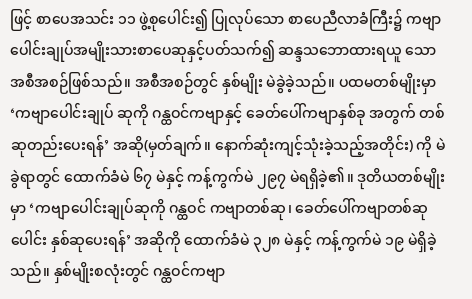ဖြင့် စာပေအသင်း ၁၁ ဖွဲ့စုပေါင်း၍ ပြုလုပ်သော စာပေညီလာခံကြီး၌ ကဗျာပေါင်းချုပ်အမျိုးသားစာပေဆုနှင့်ပတ်သက်၍ ဆန္ဒသဘောထားရယူ သော အစီအစဉ်ဖြစ်သည်။ အစီအစဉ်တွင် နှစ်မျိုး မဲခွဲခဲ့သည်။ ပထမတစ်မျိုးမှာ ‘ကဗျာပေါင်းချုပ် ဆုကို ဂန္ထဝင်ကဗျာနှင့် ခေတ်ပေါ်ကဗျာနှစ်ခု အတွက် တစ်ဆုတည်းပေးရန်’ အဆို(မှတ်ချက်။ နောက်ဆုံးကျင့်သုံးခဲ့သည့်အတိုင်း) ကို မဲခွဲရာတွင် ထောက်ခံမဲ ၆၇ မဲနှင့် ကန့်ကွက်မဲ ၂၉၇ မဲရရှိခဲ့၏။ ဒုတိယတစ်မျိုးမှာ ‘ကဗျာပေါင်းချုပ်ဆုကို ဂန္ထဝင် ကဗျာတစ်ဆု၊ ခေတ်ပေါ်ကဗျာတစ်ဆု ပေါင်း နှစ်ဆုပေးရန်’ အဆိုကို ထောက်ခံမဲ ၃၂၈ မဲနှင့် ကန့်ကွက်မဲ ၁၉ မဲရှိခဲ့သည်။ နှစ်မျိုးစလုံးတွင် ဂန္ထဝင်ကဗျာ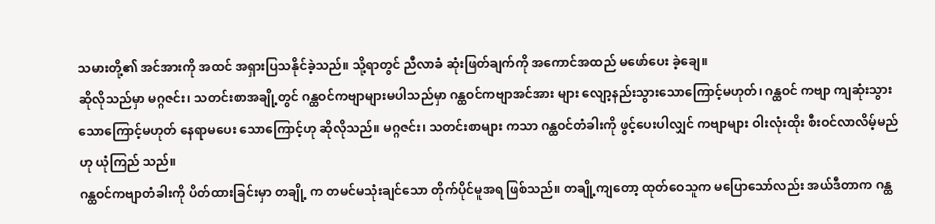သမားတို့၏ အင်အားကို အထင် အရှားပြသနိုင်ခဲ့သည်။ သို့ရာတွင် ညီလာခံ ဆုံးဖြတ်ချက်ကို အကောင်အထည် မဖော်ပေး ခဲ့ချေ။
ဆိုလိုသည်မှာ မဂ္ဂဇင်း၊ သတင်းစာအချို့တွင် ဂန္ထဝင်ကဗျာများမပါသည်မှာ ဂန္ထဝင်ကဗျာအင်အား များ လျော့နည်းသွားသောကြောင့်မဟုတ်၊ ဂန္ထဝင် ကဗျာ ကျဆုံးသွားသောကြောင့်မဟုတ် နေရာမပေး သောကြောင့်ဟု ဆိုလိုသည်။ မဂ္ဂဇင်း၊ သတင်းစာများ ကသာ ဂန္ထဝင်တံခါးကို ဖွင့်ပေးပါလျှင် ကဗျာများ ဝါးလုံးထိုး စီးဝင်လာလိမ့်မည်ဟု ယုံကြည် သည်။
ဂန္ထဝင်ကဗျာတံခါးကို ပိတ်ထားခြင်းမှာ တချို့ က တမင်မသုံးချင်သော တိုက်ပိုင်မူအရ ဖြစ်သည်။ တချို့ကျတော့ ထုတ်ဝေသူက မပြောသော်လည်း အယ်ဒီတာက ဂန္ထ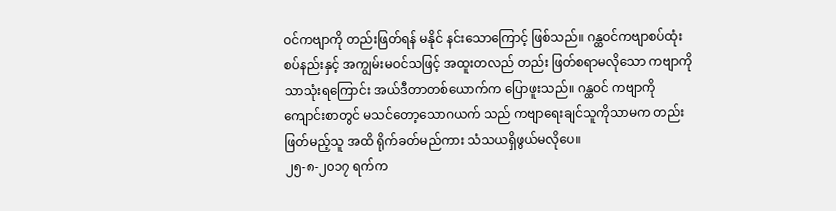ဝင်ကဗျာကို တည်းဖြတ်ရန် မနိုင် နင်းသောကြောင့် ဖြစ်သည်။ ဂန္ထဝင်ကဗျာစပ်ထုံး စပ်နည်းနှင့် အကျွမ်းမဝင်သဖြင့် အထူးတလည် တည်း ဖြတ်စရာမလိုသော ကဗျာကိုသာသုံးရကြောင်း အယ်ဒီတာတစ်ယောက်က ပြောဖူးသည်။ ဂန္ထဝင် ကဗျာကို ကျောင်းစာတွင် မသင်တော့သောဂယက် သည် ကဗျာရေးချင်သူကိုသာမက တည်းဖြတ်မည့်သူ အထိ ရိုက်ခတ်မည်ကား သံသယရှိဖွယ်မလိုပေ။
၂၅-၈-၂၀၁၇ ရက်က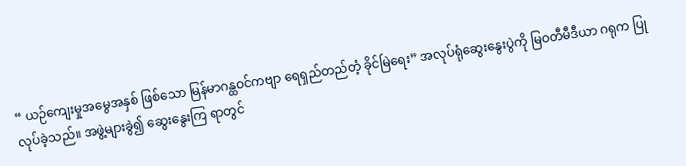“ ယဉ်ကျေးမှုအမွေအနှစ် ဖြစ်သော မြန်မာဂန္ထဝင်ကဗျာ ရေရှည်တည်တံ့ ခိုင်မြဲရေး” အလုပ်ရုံဆွေးနွေးပွဲကို မြဝတီမီဒီယာ ဂရုက ပြုလုပ်ခဲ့သည်။ အဖွဲ့များခွဲ၍ ဆွေးနွေးကြ ရာတွင်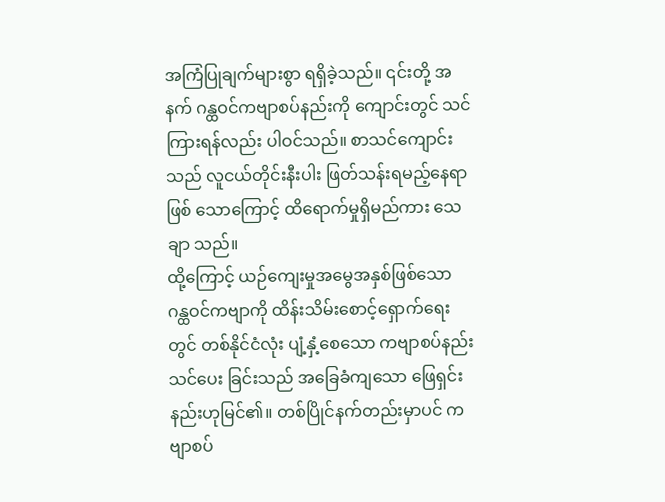အကြံပြုချက်များစွာ ရရှိခဲ့သည်။ ၎င်းတို့ အနက် ဂန္ထဝင်ကဗျာစပ်နည်းကို ကျောင်းတွင် သင်ကြားရန်လည်း ပါဝင်သည်။ စာသင်ကျောင်း သည် လူငယ်တိုင်းနီးပါး ဖြတ်သန်းရမည့်နေရာဖြစ် သောကြောင့် ထိရောက်မှုရှိမည်ကား သေချာ သည်။
ထို့ကြောင့် ယဉ်ကျေးမှုအမွေအနှစ်ဖြစ်သော ဂန္ထဝင်ကဗျာကို ထိန်းသိမ်းစောင့်ရှောက်ရေးတွင် တစ်နိုင်ငံလုံး ပျံ့နှံ့စေသော ကဗျာစပ်နည်းသင်ပေး ခြင်းသည် အခြေခံကျသော ဖြေရှင်းနည်းဟုမြင်၏။ တစ်ပြိုင်နက်တည်းမှာပင် ကဗျာစပ်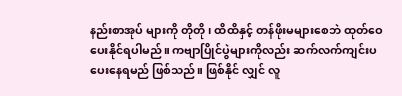နည်းစာအုပ် များကို တိုတို၊ ထိထိနှင့် တန်ဖိုးမများစေဘဲ ထုတ်ဝေပေးနိုင်ရပါမည်။ ကဗျာပြိုင်ပွဲများကိုလည်း ဆက်လက်ကျင်းပပေးနေရမည် ဖြစ်သည်။ ဖြစ်နိုင် လျှင် လူ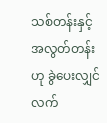သစ်တန်းနှင့် အလွတ်တန်းဟု ခွဲပေးလျှင် လက်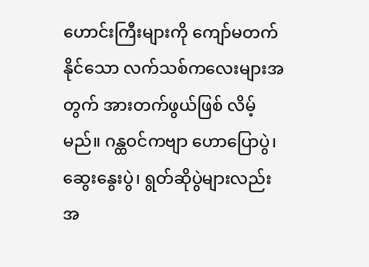ဟောင်းကြီးများကို ကျော်မတက်နိုင်သော လက်သစ်ကလေးများအတွက် အားတက်ဖွယ်ဖြစ် လိမ့်မည်။ ဂန္ထဝင်ကဗျာ ဟောပြောပွဲ၊ ဆွေးနွေးပွဲ၊ ရွတ်ဆိုပွဲများလည်း အ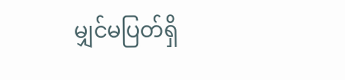မျှင်မပြတ်ရှိ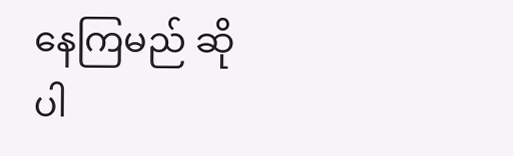နေကြမည် ဆိုပါ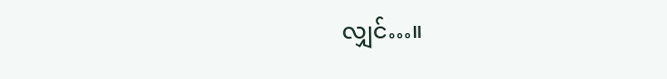လျှင်…။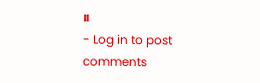။
- Log in to post comments